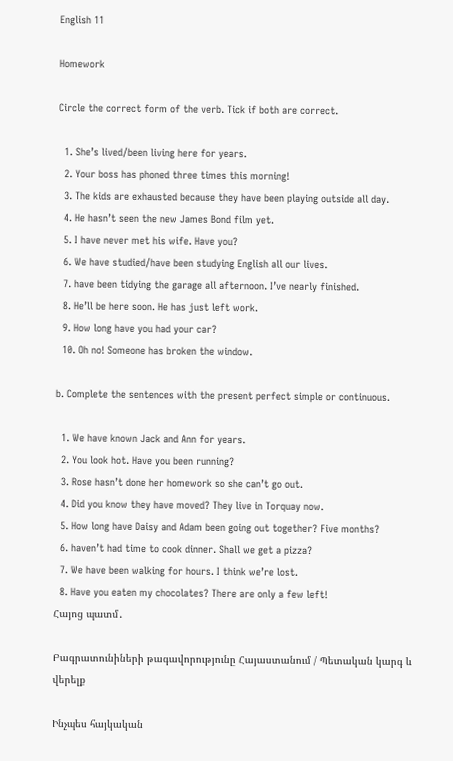English 11

Homework

Circle the correct form of the verb. Tick if both are correct.

  1. She’s lived/been living here for years.
  2. Your boss has phoned three times this morning!
  3. The kids are exhausted because they have been playing outside all day.
  4. He hasn’t seen the new James Bond film yet.
  5. I have never met his wife. Have you?
  6. We have studied/have been studying English all our lives.
  7. have been tidying the garage all afternoon. I’ve nearly finished.
  8. He’ll be here soon. He has just left work.
  9. How long have you had your car?
  10. Oh no! Someone has broken the window.

b. Complete the sentences with the present perfect simple or continuous.

  1. We have known Jack and Ann for years.
  2. You look hot. Have you been running?
  3. Rose hasn’t done her homework so she can’t go out.
  4. Did you know they have moved? They live in Torquay now.
  5. How long have Daisy and Adam been going out together? Five months?
  6. haven’t had time to cook dinner. Shall we get a pizza?
  7. We have been walking for hours. I think we’re lost.
  8. Have you eaten my chocolates? There are only a few left!
Հայոց պատմ․

Բագրատունիների թագավորությունը Հայաստանում / Պետական կարգ և վերելք

Ինչպես հայկական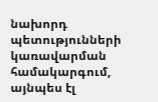նախորդ պետությունների կառավարման համակարգում, այնպես էլ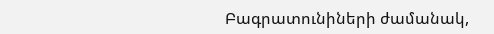Բագրատունիների ժամանակ,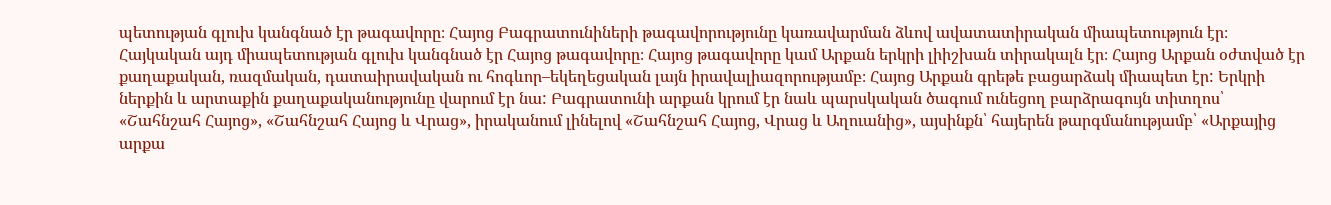պետության գլուխ կանգնած էր թագավորը։ Հայոց Բագրատունիների թագավորությունը կառավարման ձևով ավատատիրական միապետություն էր։ Հայկական այդ միապետության գլուխ կանգնած էր Հայոց թագավորը։ Հայոց թագավորը կամ Արքան երկրի լիիշխան տիրակալն էր։ Հայոց Արքան օժտված էր քաղաքական, ռազմական, դատաիրավական ու հոգևոր–եկեղեցական լայն իրավալիազորությամբ։ Հայոց Արքան գրեթե բացարձակ միապետ էր: Երկրի ներքին և արտաքին քաղաքականությունը վարում էր նա: Բագրատունի արքան կրում էր նաև պարսկական ծագում ունեցող բարձրագույն տիտղոս՝ «Շահնշահ Հայոց», «Շահնշահ Հայոց և Վրաց», իրականում լինելով «Շահնշահ Հայոց, Վրաց և Աղուանից», այսինքն՝ հայերեն թարգմանությամբ՝ «Արքայից արքա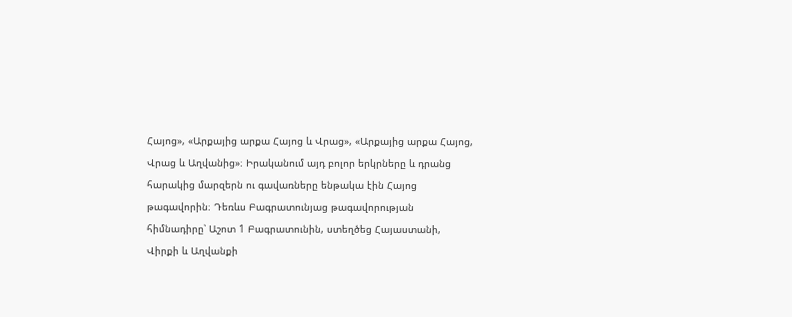Հայոց», «Արքայից արքա Հայոց և Վրաց», «Արքայից արքա Հայոց, Վրաց և Աղվանից»։ Իրականում այդ բոլոր երկրները և դրանց հարակից մարզերն ու գավառները ենթակա էին Հայոց թագավորին։ Դեռևս Բագրատունյաց թագավորության հիմնադիրը՝ Աշոտ 1 Բագրատունին, ստեղծեց Հայաստանի, Վիրքի և Աղվանքի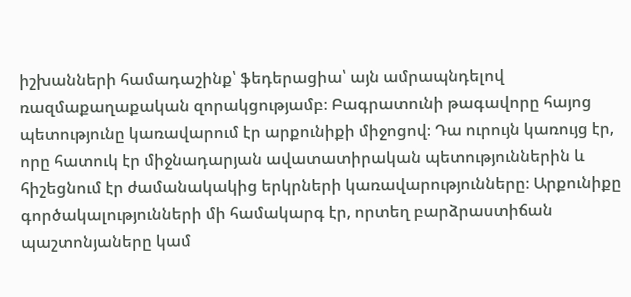իշխանների համադաշինք՝ ֆեդերացիա՝ այն ամրապնդելով ռազմաքաղաքական զորակցությամբ։ Բագրատունի թագավորը հայոց պետությունը կառավարում էր արքունիքի միջոցով։ Դա ուրույն կառույց էր, որը հատուկ էր միջնադարյան ավատատիրական պետություններին և հիշեցնում էր ժամանակակից երկրների կառավարությունները։ Արքունիքը գործակալությունների մի համակարգ էր, որտեղ բարձրաստիճան պաշտոնյաները կամ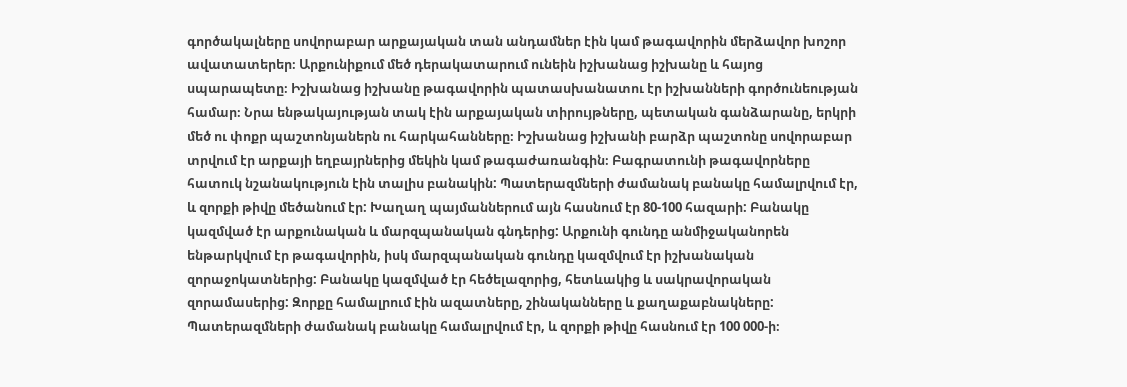գործակալները սովորաբար արքայական տան անդամներ էին կամ թագավորին մերձավոր խոշոր ավատատերեր։ Արքունիքում մեծ դերակատարում ունեին իշխանաց իշխանը և հայոց սպարապետը։ Իշխանաց իշխանը թագավորին պատասխանատու էր իշխանների գործունեության համար։ Նրա ենթակայության տակ էին արքայական տիրույթները, պետական գանձարանը, երկրի մեծ ու փոքր պաշտոնյաներն ու հարկահանները։ Իշխանաց իշխանի բարձր պաշտոնը սովորաբար տրվում էր արքայի եղբայրներից մեկին կամ թագաժառանգին։ Բագրատունի թագավորները հատուկ նշանակություն էին տալիս բանակին: Պատերազմների ժամանակ բանակը համալրվում էր, և զորքի թիվը մեծանում էր: Խաղաղ պայմաններում այն հասնում էր 80-100 հազարի: Բանակը կազմված էր արքունական և մարզպանական գնդերից: Արքունի գունդը անմիջականորեն ենթարկվում էր թագավորին, իսկ մարզպանական գունդը կազմվում էր իշխանական զորաջոկատներից: Բանակը կազմված էր հեծելազորից, հետևակից և սակրավորական զորամասերից: Զորքը համալրում էին ազատները, շինականները և քաղաքաբնակները: Պատերազմների ժամանակ բանակը համալրվում էր, և զորքի թիվը հասնում էր 100 000-ի։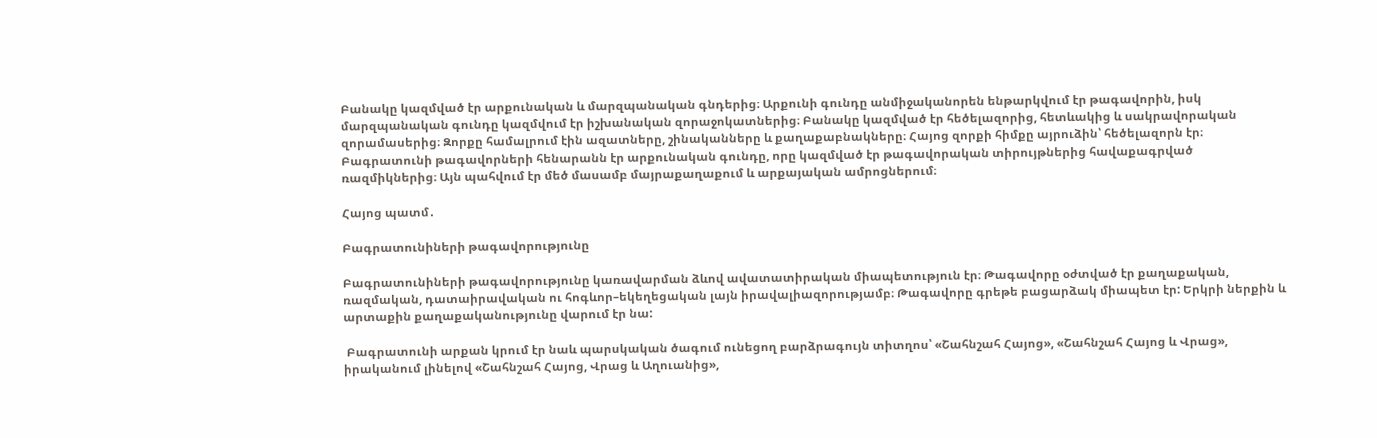Բանակը կազմված էր արքունական և մարզպանական գնդերից։ Արքունի գունդը անմիջականորեն ենթարկվում էր թագավորին, իսկ մարզպանական գունդը կազմվում էր իշխանական զորաջոկատներից։ Բանակը կազմված էր հեծելազորից, հետևակից և սակրավորական զորամասերից։ Զորքը համալրում էին ազատները, շինականները և քաղաքաբնակները։ Հայոց զորքի հիմքը այրուձին՝ հեծելազորն էր։ Բագրատունի թագավորների հենարանն էր արքունական գունդը, որը կազմված էր թագավորական տիրույթներից հավաքագրված ռազմիկներից։ Այն պահվում էր մեծ մասամբ մայրաքաղաքում և արքայական ամրոցներում։

Հայոց պատմ․

Բագրատունիների թագավորությունը

Բագրատունիների թագավորությունը կառավարման ձևով ավատատիրական միապետություն էր։ Թագավորը օժտված էր քաղաքական, ռազմական, դատաիրավական ու հոգևոր–եկեղեցական լայն իրավալիազորությամբ։ Թագավորը գրեթե բացարձակ միապետ էր: Երկրի ներքին և արտաքին քաղաքականությունը վարում էր նա:

 Բագրատունի արքան կրում էր նաև պարսկական ծագում ունեցող բարձրագույն տիտղոս՝ «Շահնշահ Հայոց», «Շահնշահ Հայոց և Վրաց», իրականում լինելով «Շահնշահ Հայոց, Վրաց և Աղուանից»,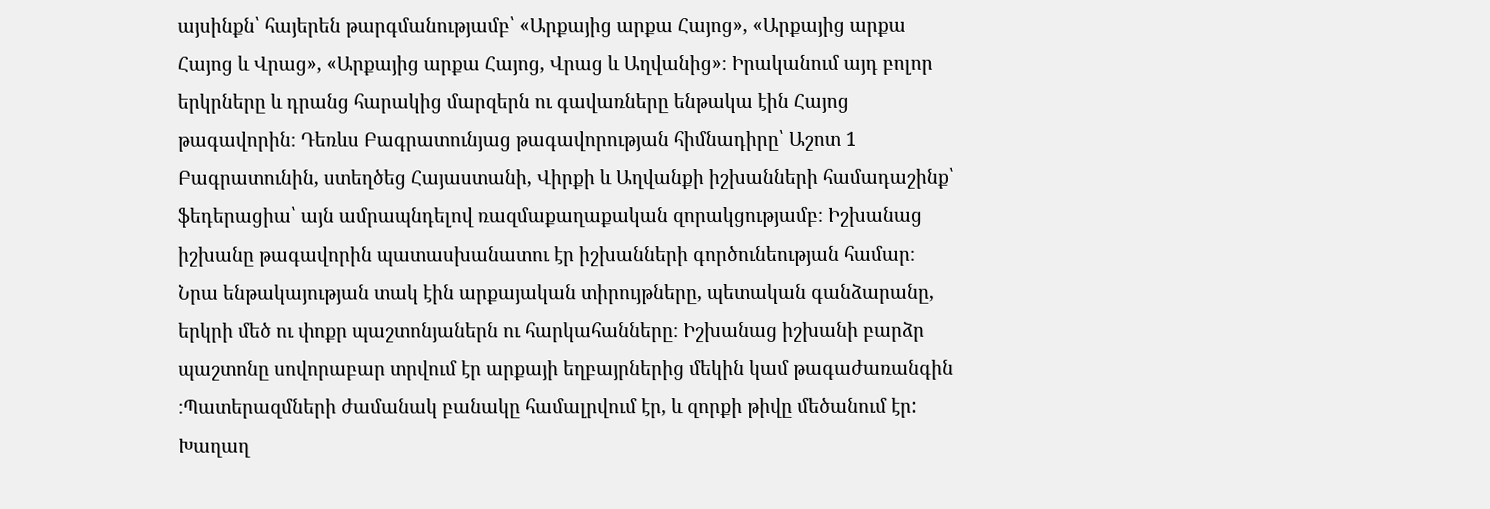այսինքն՝ հայերեն թարգմանությամբ՝ «Արքայից արքա Հայոց», «Արքայից արքա Հայոց և Վրաց», «Արքայից արքա Հայոց, Վրաց և Աղվանից»։ Իրականում այդ բոլոր երկրները և դրանց հարակից մարզերն ու գավառները ենթակա էին Հայոց թագավորին։ Դեռևս Բագրատունյաց թագավորության հիմնադիրը՝ Աշոտ 1 Բագրատունին, ստեղծեց Հայաստանի, Վիրքի և Աղվանքի իշխանների համադաշինք՝ ֆեդերացիա՝ այն ամրապնդելով ռազմաքաղաքական զորակցությամբ։ Իշխանաց իշխանը թագավորին պատասխանատու էր իշխանների գործունեության համար։ Նրա ենթակայության տակ էին արքայական տիրույթները, պետական գանձարանը, երկրի մեծ ու փոքր պաշտոնյաներն ու հարկահանները։ Իշխանաց իշխանի բարձր պաշտոնը սովորաբար տրվում էր արքայի եղբայրներից մեկին կամ թագաժառանգին ։Պատերազմների ժամանակ բանակը համալրվում էր, և զորքի թիվը մեծանում էր: Խաղաղ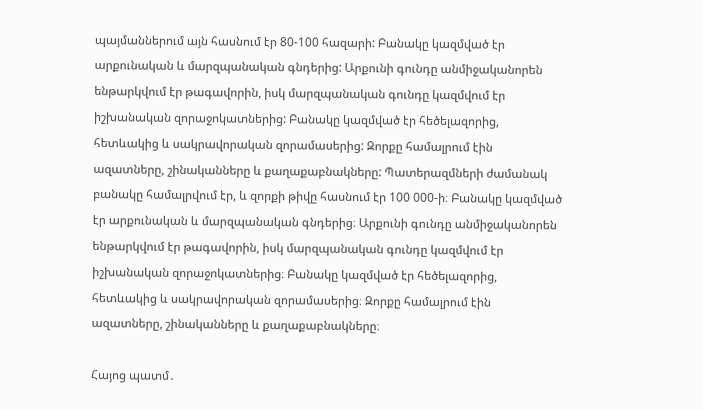պայմաններում այն հասնում էր 80-100 հազարի: Բանակը կազմված էր արքունական և մարզպանական գնդերից: Արքունի գունդը անմիջականորեն ենթարկվում էր թագավորին, իսկ մարզպանական գունդը կազմվում էր իշխանական զորաջոկատներից: Բանակը կազմված էր հեծելազորից, հետևակից և սակրավորական զորամասերից: Զորքը համալրում էին ազատները, շինականները և քաղաքաբնակները: Պատերազմների ժամանակ բանակը համալրվում էր, և զորքի թիվը հասնում էր 100 000-ի։ Բանակը կազմված էր արքունական և մարզպանական գնդերից։ Արքունի գունդը անմիջականորեն ենթարկվում էր թագավորին, իսկ մարզպանական գունդը կազմվում էր իշխանական զորաջոկատներից։ Բանակը կազմված էր հեծելազորից, հետևակից և սակրավորական զորամասերից։ Զորքը համալրում էին ազատները, շինականները և քաղաքաբնակները։

Հայոց պատմ․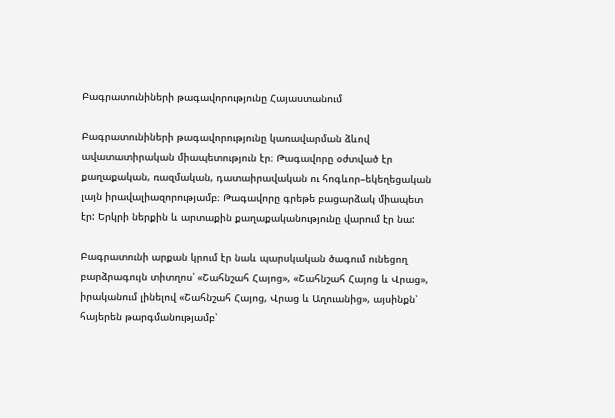Բագրատունիների թագավորությունը Հայաստանում

Բագրատունիների թագավորությունը կառավարման ձևով ավատատիրական միապետություն էր։ Թագավորը օժտված էր քաղաքական, ռազմական, դատաիրավական ու հոգևոր–եկեղեցական լայն իրավալիազորությամբ։ Թագավորը գրեթե բացարձակ միապետ էր: Երկրի ներքին և արտաքին քաղաքականությունը վարում էր նա:

Բագրատունի արքան կրում էր նաև պարսկական ծագում ունեցող բարձրագույն տիտղոս՝ «Շահնշահ Հայոց», «Շահնշահ Հայոց և Վրաց», իրականում լինելով «Շահնշահ Հայոց, Վրաց և Աղուանից», այսինքն՝ հայերեն թարգմանությամբ՝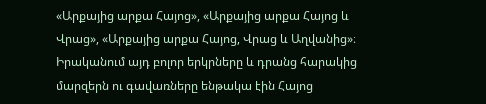«Արքայից արքա Հայոց», «Արքայից արքա Հայոց և Վրաց», «Արքայից արքա Հայոց, Վրաց և Աղվանից»։ Իրականում այդ բոլոր երկրները և դրանց հարակից մարզերն ու գավառները ենթակա էին Հայոց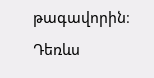թագավորին։ Դեռևս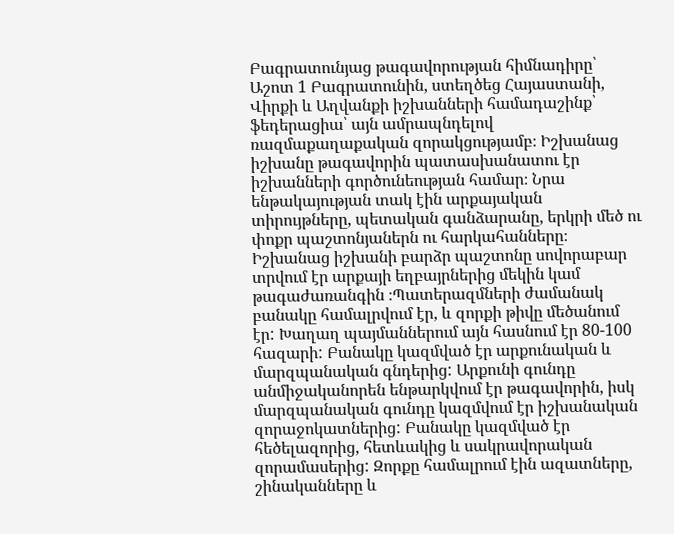Բագրատունյաց թագավորության հիմնադիրը՝ Աշոտ 1 Բագրատունին, ստեղծեց Հայաստանի, Վիրքի և Աղվանքի իշխանների համադաշինք՝ ֆեդերացիա՝ այն ամրապնդելով ռազմաքաղաքական զորակցությամբ։ Իշխանաց իշխանը թագավորին պատասխանատու էր իշխանների գործունեության համար։ Նրա ենթակայության տակ էին արքայական տիրույթները, պետական գանձարանը, երկրի մեծ ու փոքր պաշտոնյաներն ու հարկահանները։ Իշխանաց իշխանի բարձր պաշտոնը սովորաբար տրվում էր արքայի եղբայրներից մեկին կամ թագաժառանգին ։Պատերազմների ժամանակ բանակը համալրվում էր, և զորքի թիվը մեծանում էր: Խաղաղ պայմաններում այն հասնում էր 80-100 հազարի: Բանակը կազմված էր արքունական և մարզպանական գնդերից: Արքունի գունդը անմիջականորեն ենթարկվում էր թագավորին, իսկ մարզպանական գունդը կազմվում էր իշխանական զորաջոկատներից: Բանակը կազմված էր հեծելազորից, հետևակից և սակրավորական զորամասերից: Զորքը համալրում էին ազատները, շինականները և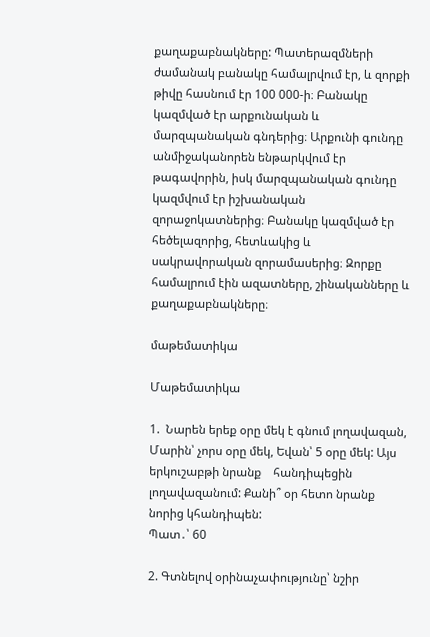քաղաքաբնակները: Պատերազմների ժամանակ բանակը համալրվում էր, և զորքի թիվը հասնում էր 100 000-ի։ Բանակը կազմված էր արքունական և մարզպանական գնդերից։ Արքունի գունդը անմիջականորեն ենթարկվում էր թագավորին, իսկ մարզպանական գունդը կազմվում էր իշխանական զորաջոկատներից։ Բանակը կազմված էր հեծելազորից, հետևակից և սակրավորական զորամասերից։ Զորքը համալրում էին ազատները, շինականները և քաղաքաբնակները։

մաթեմատիկա

Մաթեմատիկա

1.  Նարեն երեք օրը մեկ է գնում լողավազան, Մարին՝ չորս օրը մեկ, Եվան՝ 5 օրը մեկ: Այս երկուշաբթի նրանք    հանդիպեցին լողավազանում: Քանի՞ օր հետո նրանք նորից կհանդիպեն:
Պատ․՝ 60

2. Գտնելով օրինաչափությունը՝ նշիր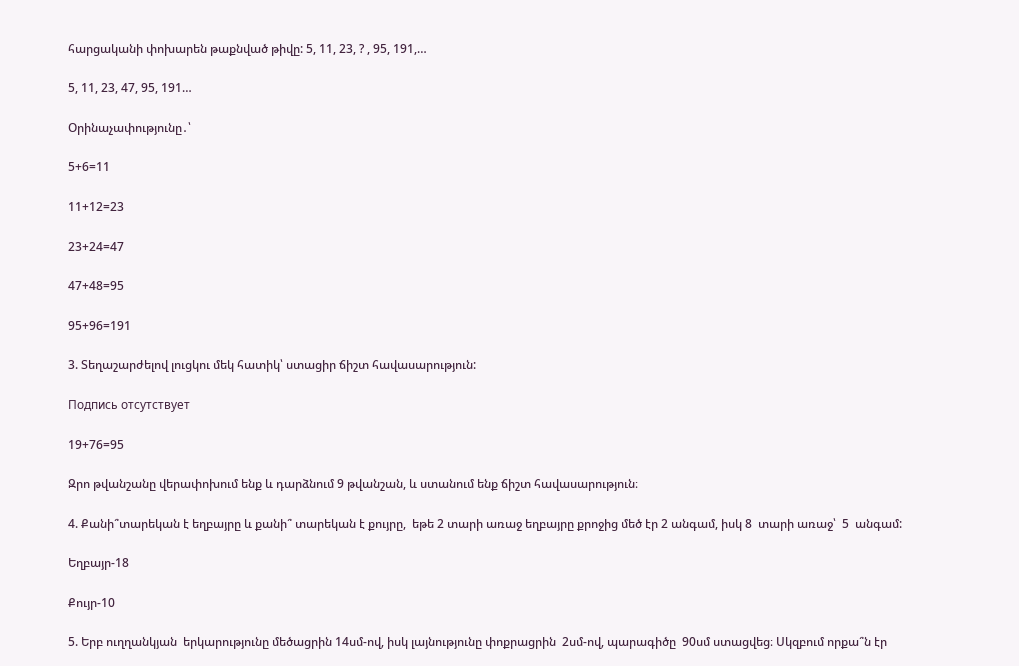հարցականի փոխարեն թաքնված թիվը: 5, 11, 23, ? , 95, 191,…

5, 11, 23, 47, 95, 191…

Օրինաչափությունը․՝

5+6=11

11+12=23

23+24=47

47+48=95

95+96=191

3. Տեղաշարժելով լուցկու մեկ հատիկ՝ ստացիր ճիշտ հավասարություն:

Подпись отсутствует

19+76=95

Զրո թվանշանը վերափոխում ենք և դարձնում 9 թվանշան, և ստանում ենք ճիշտ հավասարություն։

4. Քանի՞տարեկան է եղբայրը և քանի՞ տարեկան է քույրը,  եթե 2 տարի առաջ եղբայրը քրոջից մեծ էր 2 անգամ, իսկ 8  տարի առաջ՝  5  անգամ:

Եղբայր-18

Քույր-10

5. Երբ ուղղանկյան  երկարությունը մեծացրին 14սմ-ով, իսկ լայնությունը փոքրացրին  2սմ-ով, պարագիծը  90սմ ստացվեց։ Սկզբում որքա՞ն էր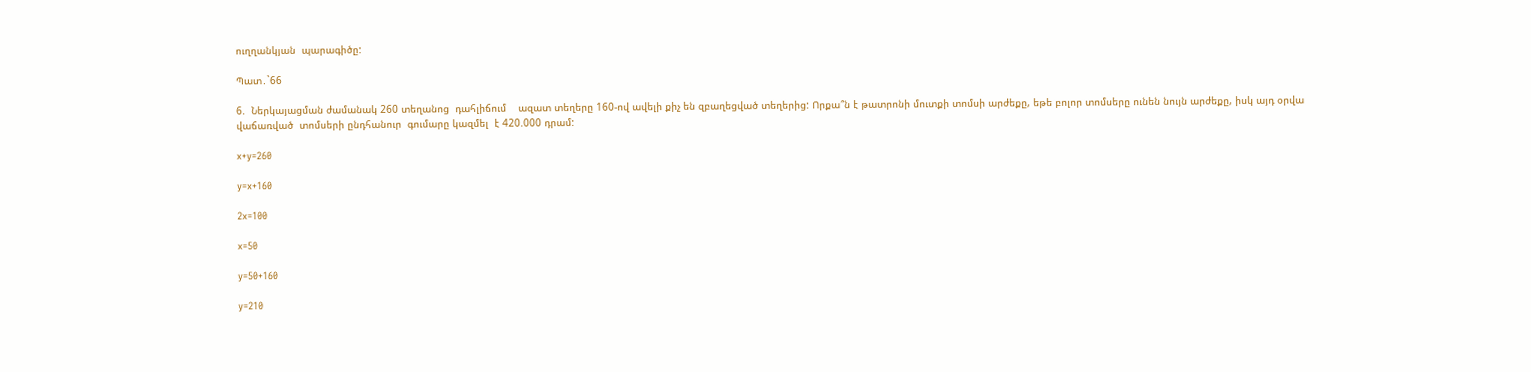ուղղանկյան  պարագիծը:

Պատ․`66

6.  Ներկայացման ժամանակ 260 տեղանոց  դահլիճում    ազատ տեղերը 160-ով ավելի քիչ են զբաղեցված տեղերից: Որքա՞ն է թատրոնի մուտքի տոմսի արժեքը, եթե բոլոր տոմսերը ունեն նույն արժեքը, իսկ այդ օրվա  վաճառված  տոմսերի ընդհանուր  գումարը կազմել  է 420.000 դրամ:

x+y=260

y=x+160

2x=100

x=50

y=50+160

y=210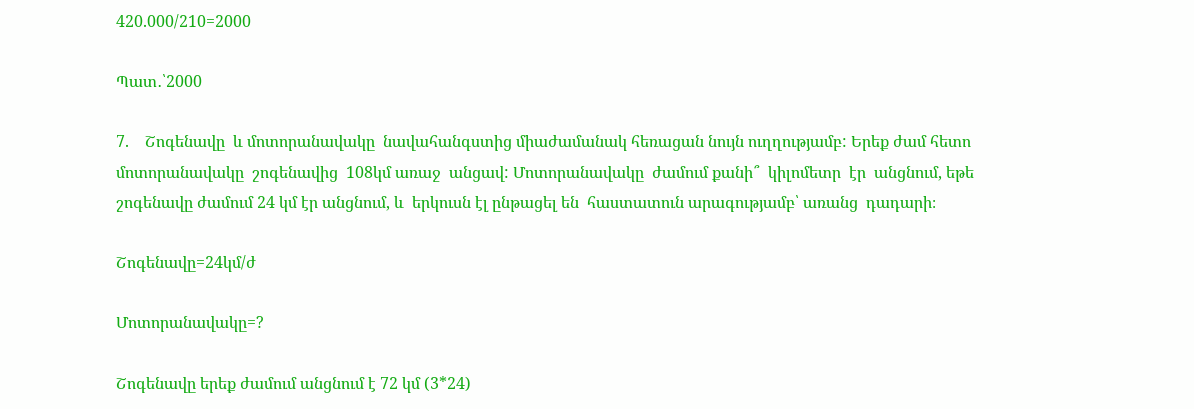420.000/210=2000

Պատ․՝2000

7.    Շոգենավը  և մոտորանավակը  նավահանգստից միաժամանակ հեռացան նույն ուղղությամբ: Երեք ժամ հետո մոտորանավակը  շոգենավից  108կմ առաջ  անցավ: Մոտորանավակը  ժամում քանի՞  կիլոմետր  էր  անցնում, եթե շոգենավը ժամում 24 կմ էր անցնում, և  երկուսն էլ ընթացել են  հաստատուն արագությամբ՝ առանց  դադարի։

Շոգենավը=24կմ/ժ

Մոտորանավակը=?

Շոգենավը երեք ժամում անցնում է 72 կմ (3*24)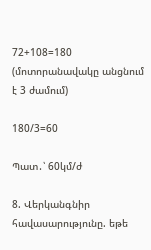72+108=180 (մոտորանավակը անցնում է 3 ժամում)

180/3=60

Պատ․՝ 60կմ/ժ

8. Վերկանգնիր հավասարությունը. եթե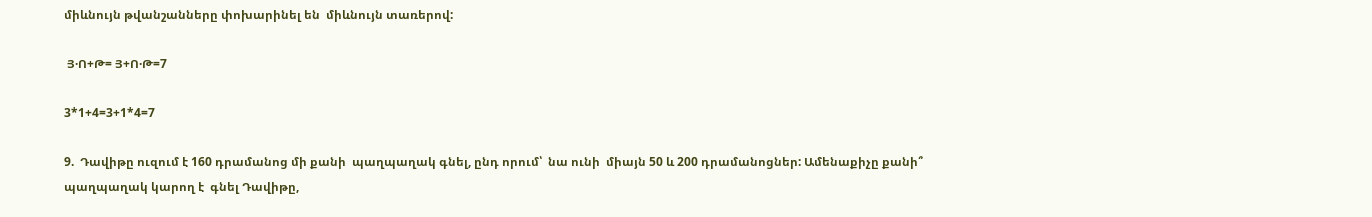միևնույն թվանշանները փոխարինել են  միևնույն տառերով:

 Յ·Ո+Թ= Յ+Ո·Թ=7

3*1+4=3+1*4=7

9.  Դավիթը ուզում է 160 դրամանոց մի քանի  պաղպաղակ գնել, ընդ որում՝  նա ունի  միայն 50 և 200 դրամանոցներ: Ամենաքիչը քանի՞ պաղպաղակ կարող է  գնել Դավիթը,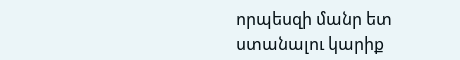որպեսզի մանր ետ ստանալու կարիք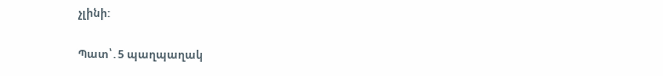չլինի:

Պատ՝․5 պաղպաղակ